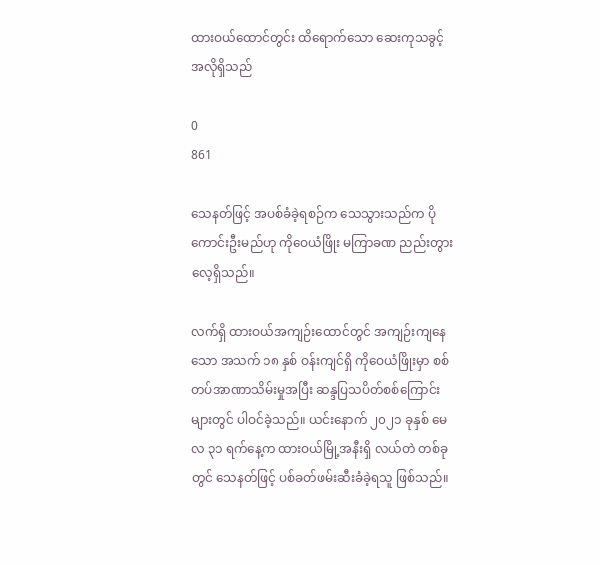ထားဝယ်ထောင်တွင်း ထိရောက်သော ဆေးကုသခွင့် အလိုရှိသည်

0
861

သေနတ်ဖြင့် အပစ်ခံခဲ့ရစဉ်က သေသွားသည်က ပိုကောင်းဦးမည်ဟု ကိုဝေယံဖြိုး မကြာခဏ ညည်းတွားလေ့ရှိသည်။

လက်ရှိ ထားဝယ်အကျဉ်းထောင်တွင် အကျဉ်းကျနေသော အသက် ၁၈ နှစ် ဝန်းကျင်ရှိ ကိုဝေယံဖြိုးမှာ စစ်တပ်အာဏာသိမ်းမှုအပြီး ဆန္ဒပြသပိတ်စစ်ကြောင်းများတွင် ပါဝင်ခဲ့သည်။ ယင်းနောက် ၂၀၂၁ ခုနှစ် မေလ ၃၁ ရက်နေ့က ထားဝယ်မြို့အနီးရှိ လယ်တဲ တစ်ခုတွင် သေနတ်ဖြင့် ပစ်ခတ်ဖမ်းဆီးခံခဲ့ရသူ ဖြစ်သည်။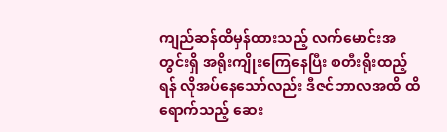ကျည်ဆန်ထိမှန်ထားသည့် လက်မောင်းအတွင်းရှိ အရိုးကျိုးကြေနေပြီး စတီးရိုးထည့်ရန် လိုအပ်နေသော်လည်း ဒီဇင်ဘာလအထိ ထိရောက်သည့် ဆေး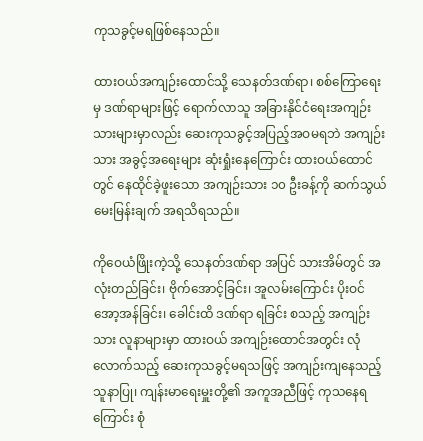ကုသခွင့်မရဖြစ်နေသည်။

ထားဝယ်အကျဉ်းထောင်သို့ သေနတ်ဒဏ်ရာ၊ စစ်ကြောရေးမှ ဒဏ်ရာများဖြင့် ရောက်လာသူ အခြားနိုင်ငံရေးအကျဉ်းသားများမှာလည်း ဆေးကုသခွင့်အပြည့်အဝမရဘဲ အကျဉ်းသား အခွင့်အရေးများ ဆုံးရှုံးနေကြောင်း ထားဝယ်ထောင်တွင် နေထိုင်ခဲ့ဖူးသော အကျဉ်းသား ၁၀ ဦးခန့်ကို ဆက်သွယ်မေးမြန်းချက် အရသိရသည်။

ကိုဝေယံဖြိုးကဲ့သို့ သေနတ်ဒဏ်ရာ အပြင် သားအိမ်တွင် အလုံးတည်ခြင်း၊ ဗိုက်အောင့်ခြင်း၊ အူလမ်းကြောင်း ပိုးဝင် အော့အန်ခြင်း၊ ခေါင်းထိ ဒဏ်ရာ ရခြင်း စသည့် အကျဉ်းသား လူနာများမှာ ထားဝယ် အကျဉ်းထောင်အတွင်း လုံလောက်သည့် ဆေးကုသခွင့်မရသဖြင့် အကျဉ်းကျနေသည့် သူနာပြု၊ ကျန်းမာရေးမှူးတို့၏ အကူအညီဖြင့် ကုသနေရကြောင်း စုံ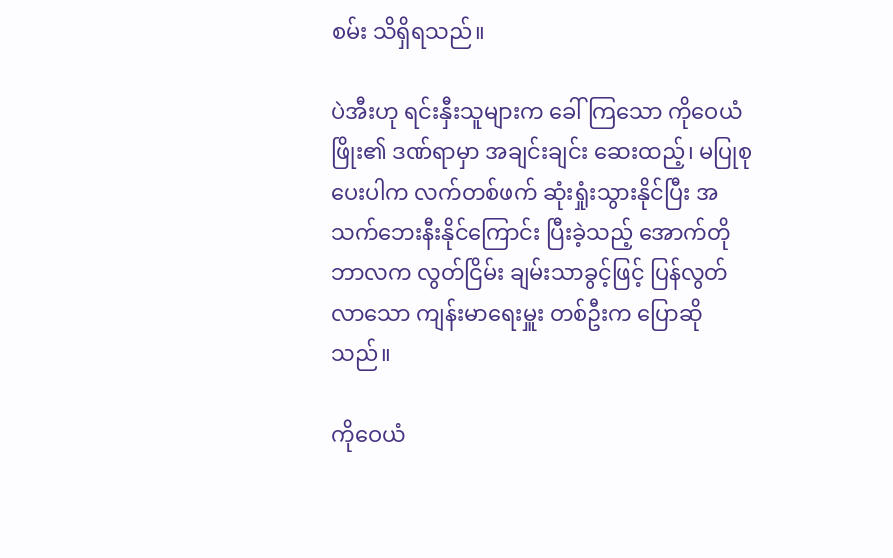စမ်း သိရှိရသည်။

ပဲအီးဟု ရင်းနှီးသူများက ခေါ်ကြသော ကိုဝေယံဖြိုး၏ ဒဏ်ရာမှာ အချင်းချင်း ဆေးထည့်၊ မပြုစုပေးပါက လက်တစ်ဖက် ဆုံးရှုံးသွားနိုင်ပြီး အသက်ဘေးနီးနိုင်ကြောင်း ပြီးခဲ့သည့် အောက်တိုဘာလက လွတ်ငြိမ်း ချမ်းသာခွင့်ဖြင့် ပြန်လွတ်လာသော ကျန်းမာရေးမှူး တစ်ဦးက ပြောဆိုသည်။

ကိုဝေယံ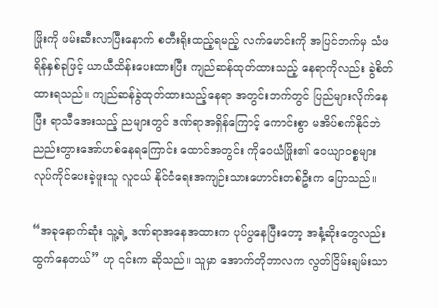ဖြိုးကို ဖမ်းဆီးလာပြီးနောက် စတီးရိုးထည့်ရမည့် လက်မောင်းကို အပြင်ဘက်မှ သံဖရိန်နှစ်ခုဖြင့် ယာယီထိန်းပေးထားပြီး ကျည်ဆန်ထုတ်ထားသည့် နေရာကိုလည်း ခွဲစိတ်ထားရသည်။ ကျည်ဆန်ခွဲထုတ်ထားသည့်နေရာ အတွင်းဘက်တွင် ပြည်များလိုက်နေပြီး ရာသီအေးသည့် ညများတွင် ဒဏ်ရာအရှိန်ကြောင့် ကောင်းစွာ မအိပ်စက်နိုင်ဘဲ ညည်းတွားအော်ဟစ်နေရကြောင်း ထောင်အတွင်း ကိုဝေယံဖြိုး၏ ဝေယျာဝစ္စများ လုပ်ကိုင်ပေးခဲ့ဖူးသူ လူငယ် နိုင်ငံရေးအကျဉ်းသားဟောင်းတစ်ဦးက ပြောသည်။

“အခုနောက်ဆုံး သူ့ရဲ့ ဒဏ်ရာအနေအထားက ပုပ်ပွနေပြီးတော့ အနံ့ဆိုးတွေလည်း ထွက်နေတယ်” ဟု ၎င်းက ဆိုသည်။ သူမှာ အောက်တိုဘာလက လွတ်ငြိမ်းချမ်းသာ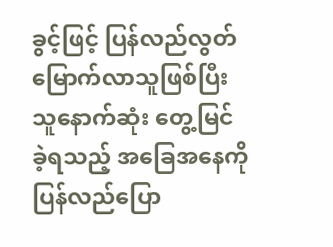ခွင့်ဖြင့် ပြန်လည်လွတ်မြောက်လာသူဖြစ်ပြီး သူနောက်ဆုံး တွေ့မြင်ခဲ့ရသည့် အခြေအနေကို ပြန်လည်ပြော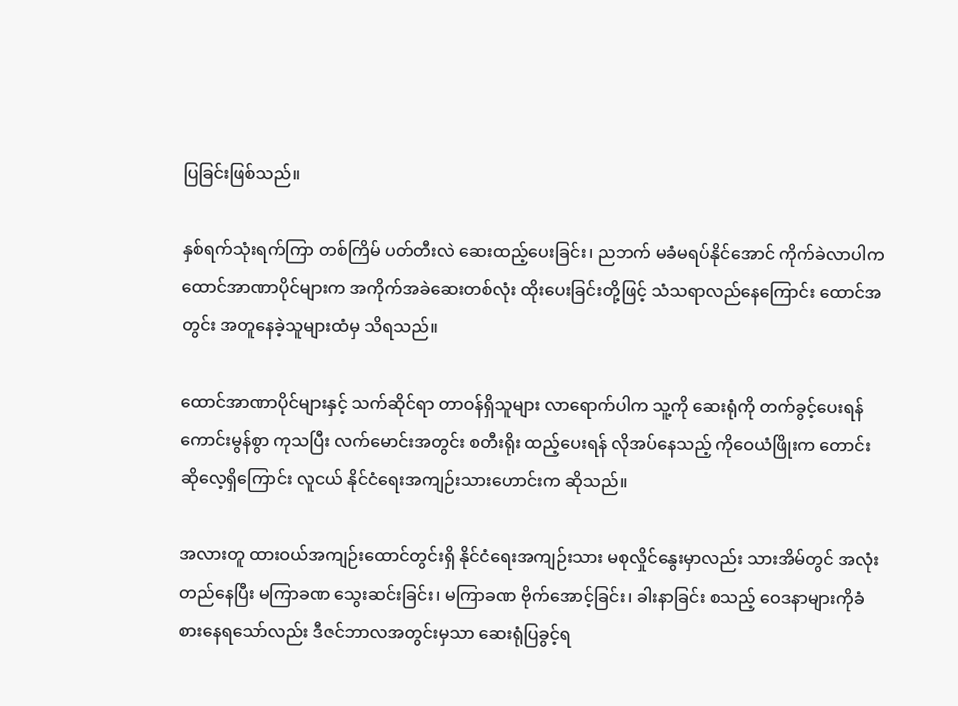ပြခြင်းဖြစ်သည်။

နှစ်ရက်သုံးရက်ကြာ တစ်ကြိမ် ပတ်တီးလဲ ဆေးထည့်ပေးခြင်း၊ ညဘက် မခံမရပ်နိုင်အောင် ကိုက်ခဲလာပါက ထောင်အာဏာပိုင်များက အကိုက်အခဲဆေးတစ်လုံး ထိုးပေးခြင်းတို့ဖြင့် သံသရာလည်နေကြောင်း ထောင်အတွင်း အတူနေခဲ့သူများထံမှ သိရသည်။

ထောင်အာဏာပိုင်များနှင့် သက်ဆိုင်ရာ တာဝန်ရှိသူများ လာရောက်ပါက သူ့ကို ဆေးရုံကို တက်ခွင့်ပေးရန် ကောင်းမွန်စွာ ကုသပြီး လက်မောင်းအတွင်း စတီးရိုး ထည့်ပေးရန် လိုအပ်နေသည့် ကိုဝေယံဖြိုးက တောင်းဆိုလေ့ရှိကြောင်း လူငယ် နိုင်ငံရေးအကျဉ်းသားဟောင်းက ဆိုသည်။

အလားတူ ထားဝယ်အကျဉ်းထောင်တွင်းရှိ နိုင်ငံရေးအကျဉ်းသား မစုလှိုင်နွေးမှာလည်း သားအိမ်တွင် အလုံးတည်နေပြီး မကြာခဏ သွေးဆင်းခြင်း၊ မကြာခဏ ဗိုက်အောင့်ခြင်း၊ ခါးနာခြင်း စသည့် ဝေဒနာများကိုခံစားနေရသော်လည်း ဒီဇင်ဘာလအတွင်းမှသာ ဆေးရုံပြခွင့်ရ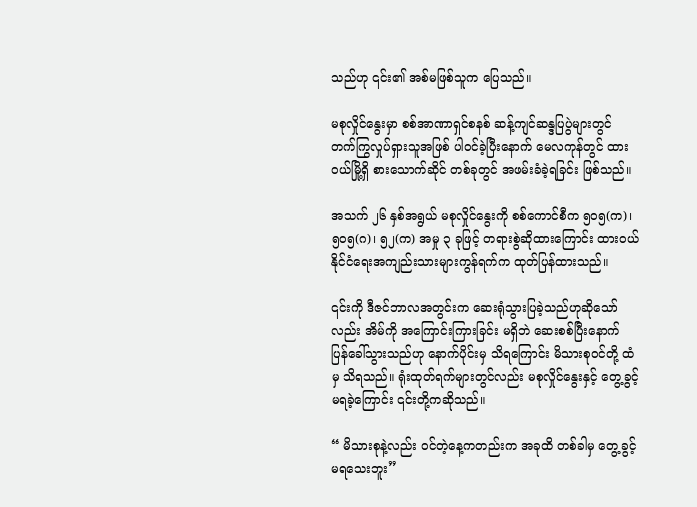သည်ဟု ၎င်း၏ အစ်မဖြစ်သူက ပြေသည်။

မစုလှိုင်နွေးမှာ စစ်အာဏာရှင်စနစ် ဆန့်ကျင်ဆန္ဒပြပွဲများတွင် တက်ကြွလှုပ်ရှားသူအဖြစ် ပါဝင်ခဲ့ပြီးနောက် မေလကုန်တွင် ထားဝယ်မြို့ရှိ စားသောက်ဆိုင် တစ်ခုတွင် အဖမ်းခံခဲ့ရခြင်း ဖြစ်သည်။

အသက် ၂၆ နှစ်အရွယ် မစုလှိုင်နွေးကို စစ်ကောင်စီက ၅၀၅(က)၊ ၅၀၅(ဂ)၊ ၅၂(က) အမှု ၃ ခုဖြင့် တရားစွဲဆိုထားကြောင်း ထားဝယ်နိုင်ငံရေးအကျည်းသားများကွန်ရက်က ထုတ်ပြန်ထားသည်။

၎င်းကို ဒီဇင်ဘာလအတွင်းက ဆေးရုံသွားပြခဲ့သည်ဟုဆိုသော်လည်း အိမ်ကို အကြောင်းကြားခြင်း မရှိဘဲ ဆေးစစ်ပြီးနောက် ပြန်ခေါ်သွားသည်ဟု နောက်ပိုင်းမှ သိရကြောင်း မိသားစုဝင်တို့ ထံမှ သိရသည်။ ရုံးထုတ်ရက်များတွင်လည်း မစုလှိုင်နွေးနှင့် တွေ့ခွင့်မရခဲ့ကြောင်း ၎င်းတို့ကဆိုသည်။

“ မိသားစုနဲ့လည်း ဝင်တဲ့နေ့ကတည်းက အခုထိ တစ်ခါမှ တွေ့ခွင့်မရသေးဘူး”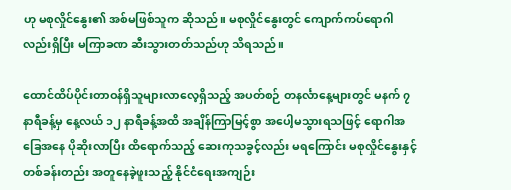ဟု မစုလှိုင်နွေး၏ အစ်မဖြစ်သူက ဆိုသည်။ မစုလှိုင်နွေးတွင် ကျောက်ကပ်ရောဂါလည်းရှိပြီး မကြာခဏ ဆီးသွားတတ်သည်ဟု သိရသည်။

ထောင်ထိပ်ပိုင်းတာဝန်ရှိသူများလာလေ့ရှိသည့် အပတ်စဉ် တနင်္လာနေ့များတွင် မနက် ၇ နာရီခန့်မှ နေ့လယ် ၁၂ နာရီခန့်အထိ အချိန်ကြာမြင့်စွာ အပေါ့မသွားရသဖြင့် ရောဂါအခြေအနေ ပိုဆိုးလာပြီး ထိရောက်သည့် ဆေးကုသခွင့်လည်း မရကြောင်း မစုလှိုင်နွေးနှင့် တစ်ခန်းတည်း အတူနေခဲ့ဖူးသည့် နိုင်ငံရေးအကျဉ်း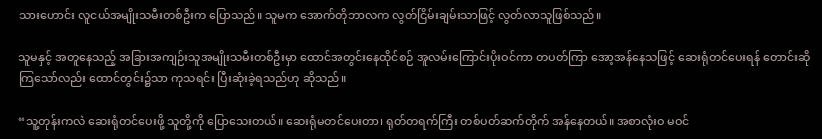သားဟောင်း လူငယ်အမျိုးသမီးတစ်ဦးက ပြောသည်။ သူမက အောက်တိုဘာလက လွတ်ငြိမ်းချမ်းသာဖြင့် လွတ်လာသူဖြစ်သည်။

သူမနှင့် အတူနေသည့် အခြားအကျဉ်းသူအမျိုးသမီးတစ်ဦးမှာ ထောင်အတွင်းနေထိုင်စဉ် အူလမ်းကြောင်းပိုးဝင်ကာ တပတ်ကြာ အော့အန်နေသဖြင့် ဆေးရုံတင်ပေးရန် တောင်းဆိုကြသော်လည်း ထောင်တွင်း၌သာ ကုသရင်း ပြီးဆုံးခဲ့ရသည်ဟု ဆိုသည်။

“သူ့တုန်းကလဲ ဆေးရုံတင်ပေးဖို့ သူတို့ကို ပြောသေးတယ်။ ဆေးရုံမတင်ပေးတာ၊ ရုတ်တရက်ကြီး တစ်ပတ်ဆက်တိုက် အန်နေတယ်။ အစာလုံးဝ မဝင်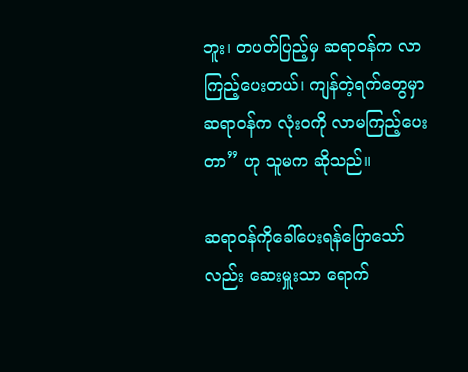ဘူး၊ တပတ်ပြည့်မှ ဆရာဝန်က လာကြည့်ပေးတယ်၊ ကျန်တဲ့ရက်တွေမှာ ဆရာဝန်က လုံးဝကို လာမကြည့်ပေးတာ” ဟု သူမက ဆိုသည်။

ဆရာဝန်ကိုခေါ်ပေးရန်ပြောသော်လည်း ဆေးမှူးသာ ရောက်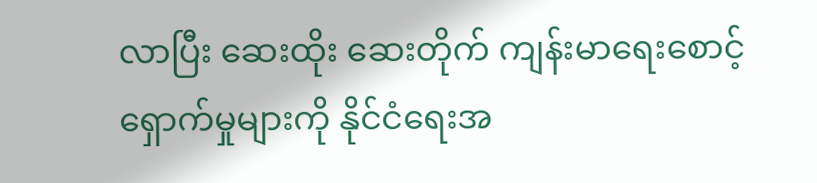လာပြီး ဆေးထိုး ဆေးတိုက် ကျန်းမာရေးစောင့်ရှောက်မှုများကို နိုင်ငံရေးအ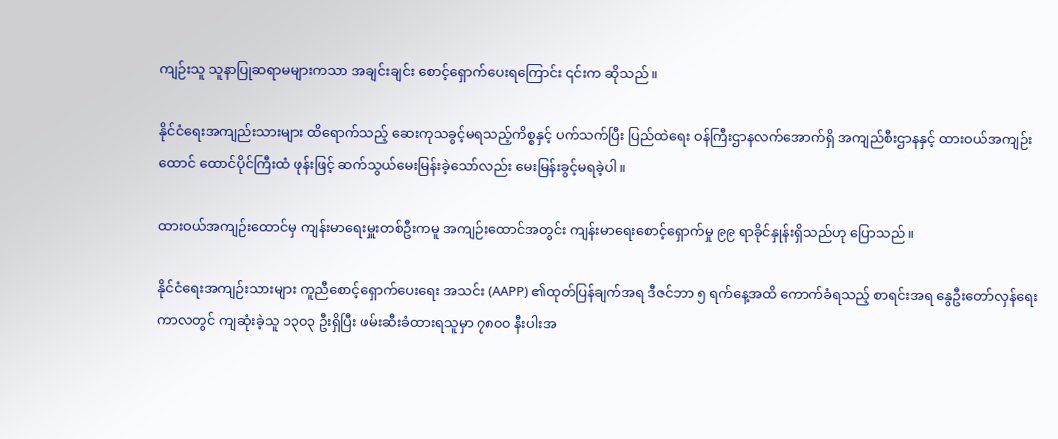ကျဉ်းသူ သူနာပြုဆရာမများကသာ အချင်းချင်း စောင့်ရှောက်ပေးရကြောင်း ၎င်းက ဆိုသည်။

နိုင်ငံရေးအကျည်းသားများ ထိရောက်သည့် ဆေးကုသခွင့်မရသည့်ကိစ္စနှင့် ပက်သက်ပြီး ပြည်ထဲရေး ဝန်ကြီးဌာနလက်အောက်ရှိ အကျည်စီးဌာနနှင့် ထားဝယ်အကျဉ်းထောင် ထောင်ပိုင်ကြီးထံ ဖုန်းဖြင့် ဆက်သွယ်မေးမြန်းခဲ့သော်လည်း မေးမြန်းခွင့်မရခဲ့ပါ။

ထားဝယ်အကျဉ်းထောင်မှ ကျန်းမာရေးမှူးတစ်ဦးကမူ အကျဉ်းထောင်အတွင်း ကျန်းမာရေးစောင့်ရှောက်မှု ၉၉ ရာခိုင်နှုန်းရှိသည်ဟု ပြောသည်။

နိုင်ငံရေးအကျဉ်းသားများ ကူညီစောင့်ရှောက်ပေးရေး အသင်း (AAPP) ၏ထုတ်ပြန်ချက်အရ ဒီဇင်ဘာ ၅ ရက်နေ့အထိ ကောက်ခံရသည့် စာရင်းအရ နွေဦးတော်လှန်ရေးကာလတွင် ကျဆုံးခဲ့သူ ၁၃၀၃ ဦးရှိပြီး ဖမ်းဆီးခံထားရသူမှာ ၇၈၀၀ နီးပါးအ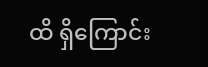ထိ ရှိကြောင်း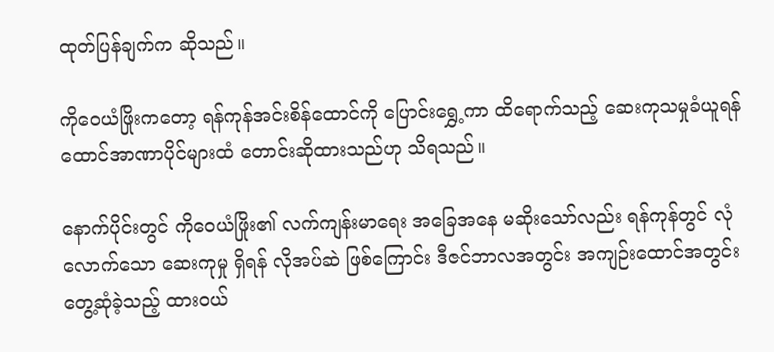ထုတ်ပြန်ချက်က ဆိုသည်။

ကိုဝေယံဖြိုးကတော့ ရန်ကုန်အင်းစိန်ထောင်ကို ပြောင်းရွှေ့ကာ ထိရောက်သည့် ဆေးကုသမှုခံယူရန် ထောင်အာဏာပိုင်များထံ တောင်းဆိုထားသည်ဟု သိရသည်။

နောက်ပိုင်းတွင် ကိုဝေယံဖြိုး၏ လက်ကျန်းမာရေး အခြေအနေ မဆိုးသော်လည်း ရန်ကုန်တွင် လုံလောက်သော ဆေးကုမှု ရှိရန် လိုအပ်ဆဲ ဖြစ်ကြောင်း ဒီဇင်ဘာလအတွင်း အကျဉ်းထောင်အတွင်း တွေ့ဆုံခဲ့သည့် ထားဝယ်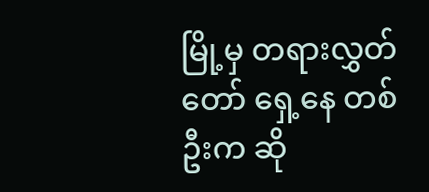မြို့မှ တရားလွှတ်တော် ရှေ့နေ တစ်ဦးက ဆို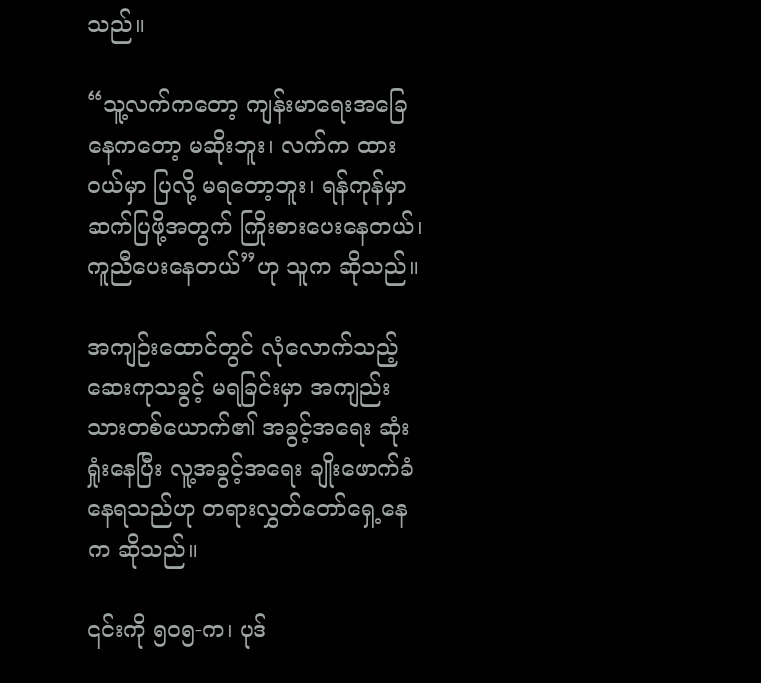သည်။

“သူ့လက်ကတော့ ကျန်းမာရေးအခြေနေကတော့ မဆိုးဘူး၊ လက်က ထားဝယ်မှာ ပြလို့ မရတော့ဘူး၊ ရန်ကုန်မှာ ဆက်ပြဖို့အတွက် ကြိုးစားပေးနေတယ်၊ ကူညီပေးနေတယ်”ဟု သူက ဆိုသည်။

အကျဉ်းထောင်တွင် လုံလောက်သည့် ဆေးကုသခွင့် မရခြင်းမှာ အကျည်းသားတစ်ယောက်၏ အခွင့်အရေး ဆုံးရှုံးနေပြီး လူ့အခွင့်အရေး ချိုးဖောက်ခံနေရသည်ဟု တရားလွှတ်တော်ရှေ့နေက ဆိုသည်။

၎င်းကို ၅၀၅-က၊ ပုဒ်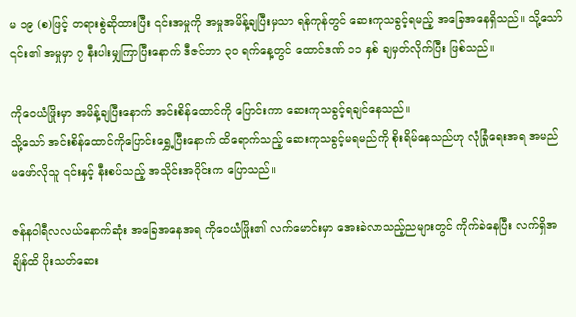မ ၁၉ (စ)ဖြင့် တရားစွဲဆိုထားပြီး ၎င်းအမှုကို အမှုအမိန့်ချပြီးမှသာ ရန်ကုန်တွင် ဆေးကုသခွင့်ရမည့် အခြေအနေရှိသည်။ သို့သော် ၎င်း၏ အမှုမှာ ၇ နီးပါးမျှကြာပြီးနောက် ဒီဇင်ဘာ ၃၀ ရက်နေ့တွင် ထောင်ဒဏ် ၁၁ နှစ် ချမှတ်လိုက်ပြီး ဖြစ်သည်။

ကိုဝေယံဖြိုးမှာ အမိန့်ချပြီးနောက် အင်းစိန်ထောင်ကို ပြောင်းကာ ဆေးကုသခွင့်ရချင်နေသည်။
သို့သော် အင်းစိန်ထောင်ကိုပြောင်းရွှေ့ပြီးနောက် ထိရောက်သည့် ဆေးကုသခွင့်မရမည်ကို စိုးရိမ်နေသည်ဟု လုံခြုံရေးအရ အမည်မဖော်လိုသူ ၎င်းနှင့် နီးစပ်သည့် အသိုင်းအဝိုင်းက ပြောသည်။

ဇန်နဝါရီလလယ်နောက်ဆုံး အခြေအနေအရ ကိုဝေယံဖြိုး၏ လက်မောင်းမှာ အေးခဲလာသည့်ညများတွင် ကိုက်ခဲနေပြီး လက်ရှိအချိန်ထိ ပိုးသတ်ဆေး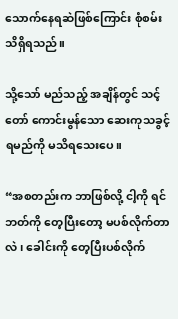သောက်နေရဆဲဖြစ်ကြောင်း စုံစမ်း သိရှိရသည်။

သို့သော် မည်သည့် အချိန်တွင် သင့်တော် ကောင်းမွန်သော ဆေးကုသခွင့် ရမည်ကို မသိရသေးပေ။

“အစတည်းက ဘာဖြစ်လို့ ငါ့ကို ရင်ဘတ်ကို တေ့ပြီးတော့ မပစ်လိုက်တာလဲ၊ ခေါင်းကို တေ့ပြီးပစ်လိုက်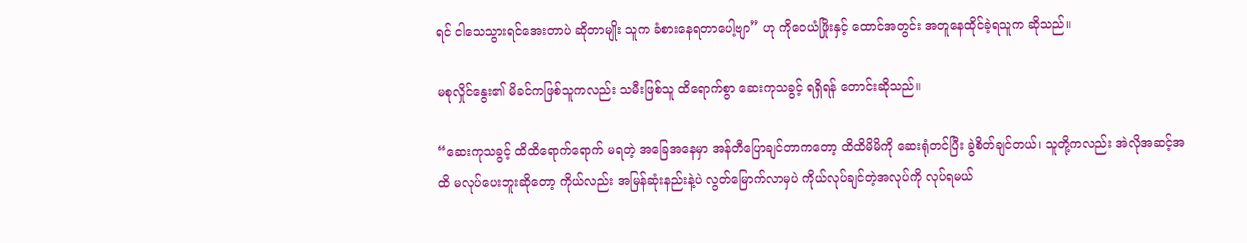ရင် ငါသေသွားရင်အေးတာပဲ ဆိုတာမျိုး သူက ခံစားနေရတာပေါ့ဗျာ” ဟု ကိုဝေယံဖြိုးနှင့် ထောင်အတွင်း အတူနေထိုင်ခဲ့ရသူက ဆိုသည်။

မစုလှိုင်နွေး၏ မိခင်ကဖြစ်သူကလည်း သမီးဖြစ်သူ ထိရောက်စွာ ဆေးကုသခွင့် ရရှိရန် တောင်းဆိုသည်။

“ဆေးကုသခွင့် ထိထိရောက်ရောက် မရတဲ့ အခြေအနေမှာ အန်တီပြောချင်တာကတော့ ထိထိမိမိကို ဆေးရုံတင်ပြီး ခွဲစိတ်ချင်တယ်၊ သူတို့ကလည်း အဲလိုအဆင့်အထိ မလုပ်ပေးဘူးဆိုတော့ ကိုယ်လည်း အမြန်ဆုံးနည်းနဲ့ပဲ လွတ်မြောက်လာမှပဲ ကိုယ်လုပ်ချင်တဲ့အလုပ်ကို လုပ်ရမယ်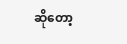ဆိုတော့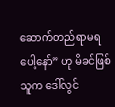ဆောက်တည်ရာမရပေါ့နော်” ဟု မိခင်ဖြစ်သူက ဒေါ်လွင်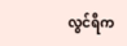လွင်ရီက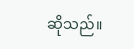ဆိုသည်။